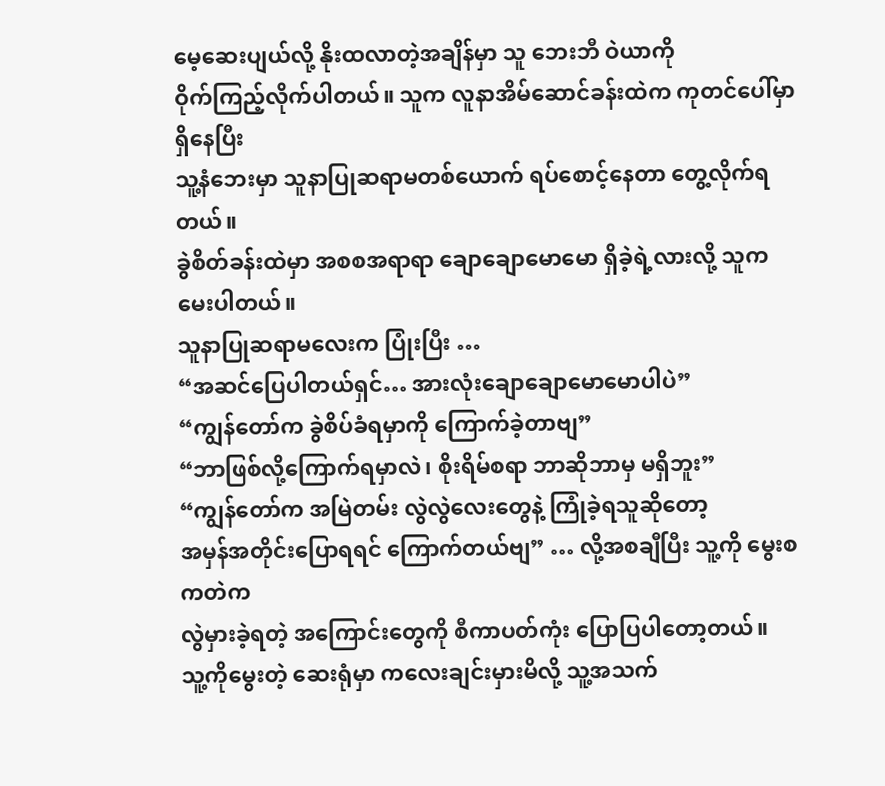မေ့ဆေးပျယ်လို့ နိုးထလာတဲ့အချိန်မှာ သူ ဘေးဘီ ဝဲယာကို
ဝိုက်ကြည့်လိုက်ပါတယ်။ သူက လူနာအိမ်ဆောင်ခန်းထဲက ကုတင်ပေါ်မှာ ရှိနေပြီး
သူ့နံဘေးမှာ သူနာပြုဆရာမတစ်ယောက် ရပ်စောင့်နေတာ တွေ့လိုက်ရတယ်။
ခွဲစိတ်ခန်းထဲမှာ အစစအရာရာ ချောချောမောမော ရှိခဲ့ရဲ့လားလို့ သူက
မေးပါတယ်။
သူနာပြုဆရာမလေးက ပြုံးပြီး …
“အဆင်ပြေပါတယ်ရှင်… အားလုံးချောချောမောမောပါပဲ”
“ကျွန်တော်က ခွဲစိပ်ခံရမှာကို ကြောက်ခဲ့တာဗျ”
“ဘာဖြစ်လို့ကြောက်ရမှာလဲ၊ စိုးရိမ်စရာ ဘာဆိုဘာမှ မရှိဘူး”
“ကျွန်တော်က အမြဲတမ်း လွဲလွဲလေးတွေနဲ့ ကြုံခဲ့ရသူဆိုတော့
အမှန်အတိုင်းပြောရရင် ကြောက်တယ်ဗျ” … လို့အစချီပြီး သူ့ကို မွေးစကတဲက
လွဲမှားခဲ့ရတဲ့ အကြောင်းတွေကို စီကာပတ်ကုံး ပြောပြပါတော့တယ်။
သူ့ကိုမွေးတဲ့ ဆေးရုံမှာ ကလေးချင်းမှားမိလို့ သူ့အသက်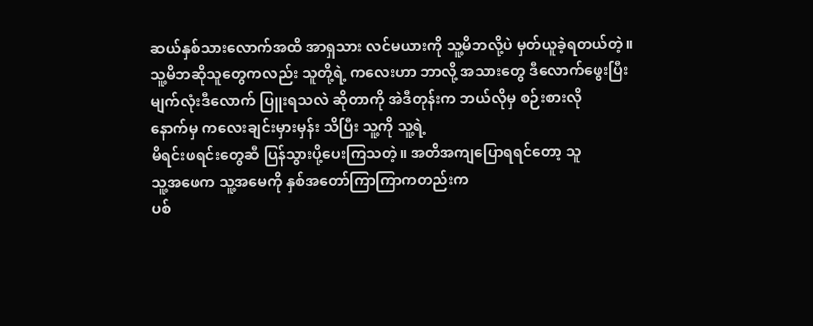ဆယ်နှစ်သားလောက်အထိ အာရှသား လင်မယားကို သူ့မိဘလို့ပဲ မှတ်ယူခဲ့ရတယ်တဲ့။
သူ့မိဘဆိုသူတွေကလည်း သူတို့ရဲ့ ကလေးဟာ ဘာလို့ အသားတွေ ဒီလောက်ဖွေးပြီး
မျက်လုံးဒီလောက် ပြူးရသလဲ ဆိုတာကို အဲဒီတုန်းက ဘယ်လိုမှ စဉ်းစားလို
နောက်မှ ကလေးချင်းမှားမှန်း သိပြီး သူ့ကို သူ့ရဲ့
မိရင်းဖရင်းတွေဆီ ပြန်သွားပို့ပေးကြသတဲ့။ အတိအကျပြောရရင်တော့ သူ
သူ့အဖေက သူ့အမေကို နှစ်အတော်ကြာကြာကတည်းက
ပစ်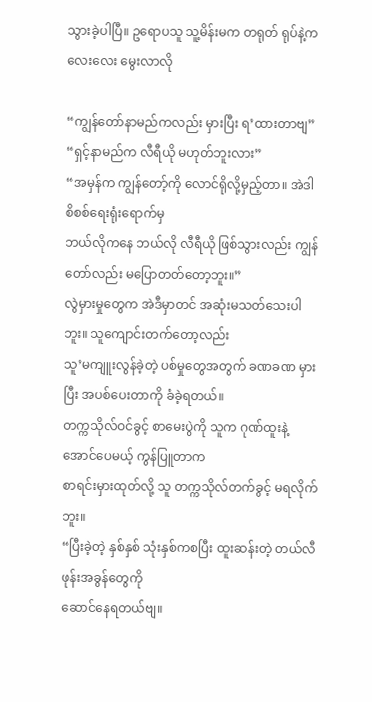သွားခဲ့ပါပြီ။ ဥရောပသူ သူ့မိန်းမက တရုတ် ရုပ်နဲ့ကလေးလေး မွေးလာလို

“ကျွန်တော်နာမည်ကလည်း မှားပြီး ရ’ထားတာဗျ”
“ရှင့်နာမည်က လီရီယို မဟုတ်ဘူးလား”
“အမှန်က ကျွန်တော့်ကို လောင်ရိုလို့မှည့်တာ။ အဲဒါ စိစစ်ရေးရုံးရောက်မှ
ဘယ်လိုကနေ ဘယ်လို လီရီယို ဖြစ်သွားလည်း ကျွန်တော်လည်း မပြောတတ်တော့ဘူး။”
လွဲမှားမှုတွေက အဲဒီမှာတင် အဆုံးမသတ်သေးပါဘူး။ သူကျောင်းတက်တော့လည်း
သူ’မကျူးလွန်ခဲ့တဲ့ ပစ်မှုတွေအတွက် ခဏခဏ မှားပြီး အပစ်ပေးတာကို ခံခဲ့ရတယ်။
တက္ကသိုလ်ဝင်ခွင့် စာမေးပွဲကို သူက ဂုဏ်ထူးနဲ့အောင်ပေမယ့် ကွန်ပြူတာက
စာရင်းမှားထုတ်လို့ သူ တက္ကသိုလ်တက်ခွင့် မရလိုက်ဘူး။
“ပြီးခဲ့တဲ့ နှစ်နှစ် သုံးနှစ်ကစပြီး ထူးဆန်းတဲ့ တယ်လီဖုန်းအခွန်တွေကို
ဆောင်နေရတယ်ဗျ။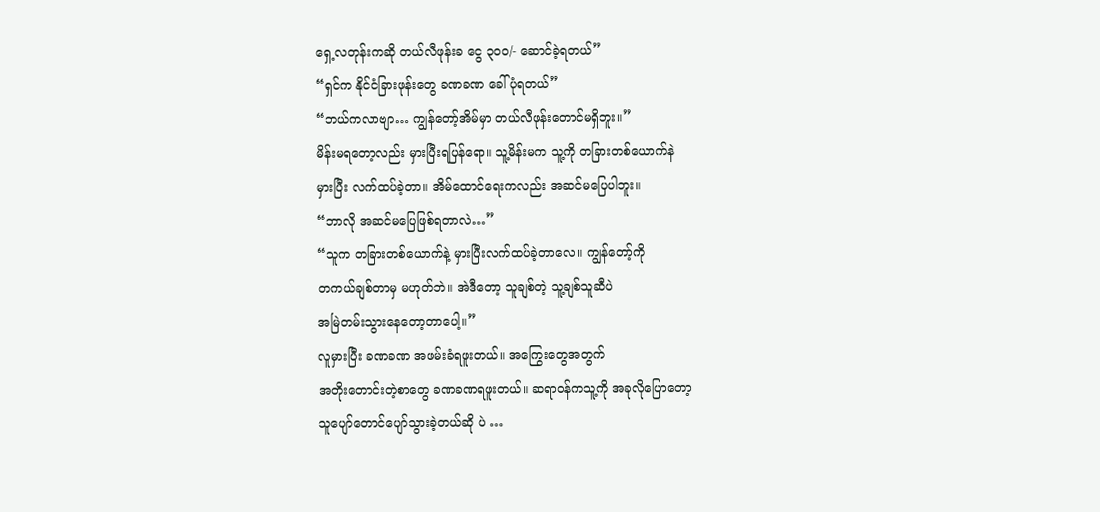ရှေ့လတုန်းကဆို တယ်လီဖုန်းခ ငွေ ၃၀၀/- ဆောင်ခဲ့ရတယ်”
“ရှင်က နိုင်ငံခြားဖုန်းတွေ ခဏခဏ ခေါ်ပုံရတယ်”
“ဘယ်ကလာဗျာ… ကျွန်တော့်အိမ်မှာ တယ်လီဖုန်းတောင်မရှိဘူး။”
မိန်းမရတော့လည်း မှားပြီးရပြန်ရော။ သူ့မိန်းမက သူ့ကို တခြားတစ်ယောက်နဲ
မှားပြီး လက်ထပ်ခဲ့တာ။ အိမ်ထောင်ရေးကလည်း အဆင်မပြေပါဘူး။
“ဘာလို အဆင်မပြေဖြစ်ရတာလဲ…”
“သူက တခြားတစ်ယောက်နဲ့ မှားပြီးလက်ထပ်ခဲ့တာလေ။ ကျွန်တော့်ကို
တကယ်ချစ်တာမှ မဟုတ်ဘဲ။ အဲဒီတော့ သူချစ်တဲ့ သူ့ချစ်သူဆီပဲ
အမြဲတမ်းသွားနေတော့တာပေါ့။”
လူမှားပြီး ခဏခဏ အဖမ်းခံရဖူးတယ်။ အကြွေးတွေအတွက်
အတိုးတောင်းတဲ့စာတွေ ခဏခဏရဖူးတယ်။ ဆရာဝန်ကသူ့ကို အခုလိုပြောတော့
သူပျော်တောင်ပျော်သွားခဲ့တယ်ဆို ပဲ …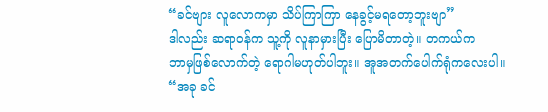“ခင်ဗျား လူလောကမှာ သိပ်ကြာကြာ နေခွင့်မရတော့ဘူးဗျာ”
ဒါလည်း ဆရာဝန်က သူ့ကို လူနာမှားပြီး ပြောမိတာတဲ့။ တကယ်က
ဘာမှဖြစ်လောက်တဲ့ ရောဂါမဟုတ်ပါဘူး။ အူအတက်ပေါက်ရုံကလေးပါ။
“အခု ခင်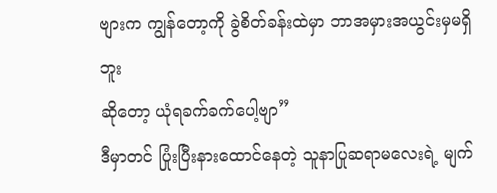ဗျားက ကျွန်တော့ကို ခွဲစိတ်ခန်းထဲမှာ ဘာအမှားအယွင်းမှမရှိဘူး
ဆိုတော့ ယုံရခက်ခက်ပေါ့ဗျာ”
ဒီမှာတင် ပြုံးပြီးနားထောင်နေတဲ့ သူနာပြုဆရာမလေးရဲ့ မျက်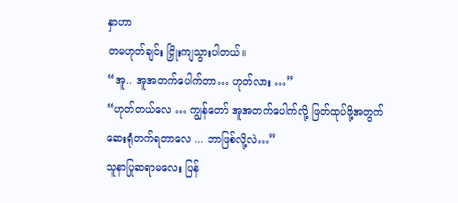နှာဟာ
တမဟုတ်ချင်း ငြှိုးကျသွားပါတယ်။
“အူ.. အူအတက်ပေါက်တာ… ဟုတ်လား …”
“ဟုတ်တယ်လေ … ကျွန်တော် အူအတက်ပေါက်လို့ ဖြတ်ထုပ်ဖို့အတွက်
ဆေးရုံတက်ရတာလေ ... ဘာဖြစ်လို့လဲ…”
သူနာပြုဆရာမလေး ပြန်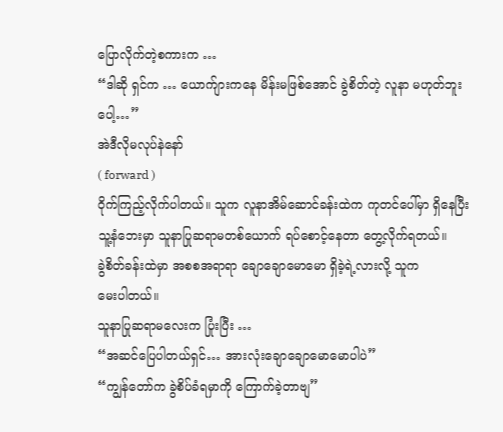ပြောလိုက်တဲ့စကားက …
“ဒါဆို ရှင်က … ယောက်ျားကနေ မိန်းမဖြစ်အောင် ခွဲစိတ်တဲ့ လူနာ မဟုတ်ဘူးပေါ့…”
အဲဒီလိုမလုပ်နဲနော်
( forward )
ဝိုက်ကြည့်လိုက်ပါတယ်။ သူက လူနာအိမ်ဆောင်ခန်းထဲက ကုတင်ပေါ်မှာ ရှိနေပြီး
သူ့နံဘေးမှာ သူနာပြုဆရာမတစ်ယောက် ရပ်စောင့်နေတာ တွေ့လိုက်ရတယ်။
ခွဲစိတ်ခန်းထဲမှာ အစစအရာရာ ချောချောမောမော ရှိခဲ့ရဲ့လားလို့ သူက
မေးပါတယ်။
သူနာပြုဆရာမလေးက ပြုံးပြီး …
“အဆင်ပြေပါတယ်ရှင်… အားလုံးချောချောမောမောပါပဲ”
“ကျွန်တော်က ခွဲစိပ်ခံရမှာကို ကြောက်ခဲ့တာဗျ”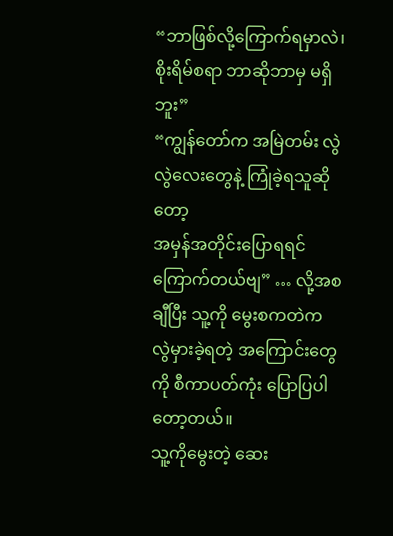“ဘာဖြစ်လို့ကြောက်ရမှာလဲ၊ စိုးရိမ်စရာ ဘာဆိုဘာမှ မရှိဘူး”
“ကျွန်တော်က အမြဲတမ်း လွဲလွဲလေးတွေနဲ့ ကြုံခဲ့ရသူဆိုတော့
အမှန်အတိုင်းပြောရရင် ကြောက်တယ်ဗျ” … လို့အစချီပြီး သူ့ကို မွေးစကတဲက
လွဲမှားခဲ့ရတဲ့ အကြောင်းတွေကို စီကာပတ်ကုံး ပြောပြပါတော့တယ်။
သူ့ကိုမွေးတဲ့ ဆေး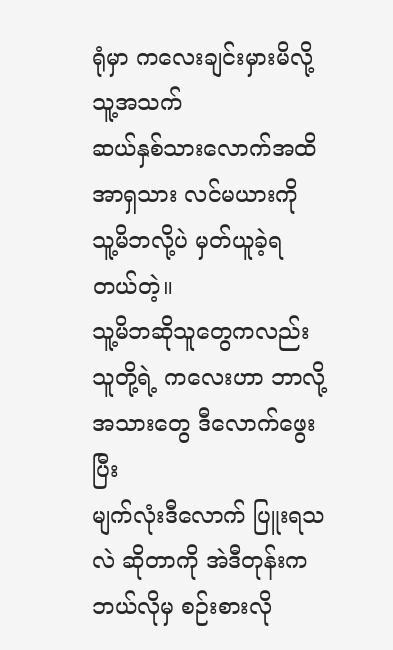ရုံမှာ ကလေးချင်းမှားမိလို့ သူ့အသက်
ဆယ်နှစ်သားလောက်အထိ အာရှသား လင်မယားကို သူ့မိဘလို့ပဲ မှတ်ယူခဲ့ရတယ်တဲ့။
သူ့မိဘဆိုသူတွေကလည်း သူတို့ရဲ့ ကလေးဟာ ဘာလို့ အသားတွေ ဒီလောက်ဖွေးပြီး
မျက်လုံးဒီလောက် ပြူးရသလဲ ဆိုတာကို အဲဒီတုန်းက ဘယ်လိုမှ စဉ်းစားလို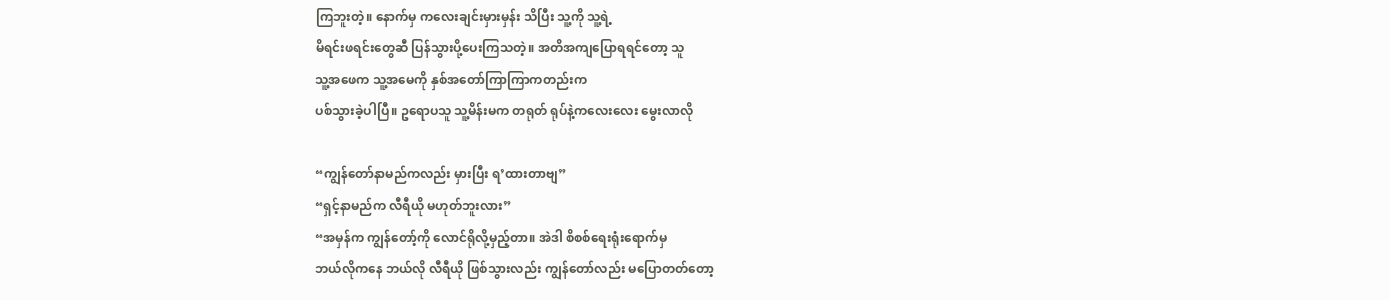ကြဘူးတဲ့။ နောက်မှ ကလေးချင်းမှားမှန်း သိပြီး သူ့ကို သူ့ရဲ့
မိရင်းဖရင်းတွေဆီ ပြန်သွားပို့ပေးကြသတဲ့။ အတိအကျပြောရရင်တော့ သူ
သူ့အဖေက သူ့အမေကို နှစ်အတော်ကြာကြာကတည်းက
ပစ်သွားခဲ့ပါပြီ။ ဥရောပသူ သူ့မိန်းမက တရုတ် ရုပ်နဲ့ကလေးလေး မွေးလာလို

“ကျွန်တော်နာမည်ကလည်း မှားပြီး ရ’ထားတာဗျ”
“ရှင့်နာမည်က လီရီယို မဟုတ်ဘူးလား”
“အမှန်က ကျွန်တော့်ကို လောင်ရိုလို့မှည့်တာ။ အဲဒါ စိစစ်ရေးရုံးရောက်မှ
ဘယ်လိုကနေ ဘယ်လို လီရီယို ဖြစ်သွားလည်း ကျွန်တော်လည်း မပြောတတ်တော့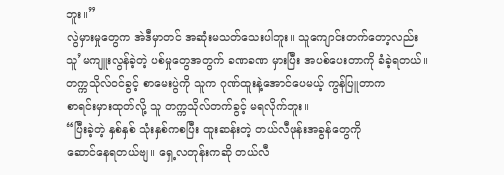ဘူး။”
လွဲမှားမှုတွေက အဲဒီမှာတင် အဆုံးမသတ်သေးပါဘူး။ သူကျောင်းတက်တော့လည်း
သူ’မကျူးလွန်ခဲ့တဲ့ ပစ်မှုတွေအတွက် ခဏခဏ မှားပြီး အပစ်ပေးတာကို ခံခဲ့ရတယ်။
တက္ကသိုလ်ဝင်ခွင့် စာမေးပွဲကို သူက ဂုဏ်ထူးနဲ့အောင်ပေမယ့် ကွန်ပြူတာက
စာရင်းမှားထုတ်လို့ သူ တက္ကသိုလ်တက်ခွင့် မရလိုက်ဘူး။
“ပြီးခဲ့တဲ့ နှစ်နှစ် သုံးနှစ်ကစပြီး ထူးဆန်းတဲ့ တယ်လီဖုန်းအခွန်တွေကို
ဆောင်နေရတယ်ဗျ။ ရှေ့လတုန်းကဆို တယ်လီ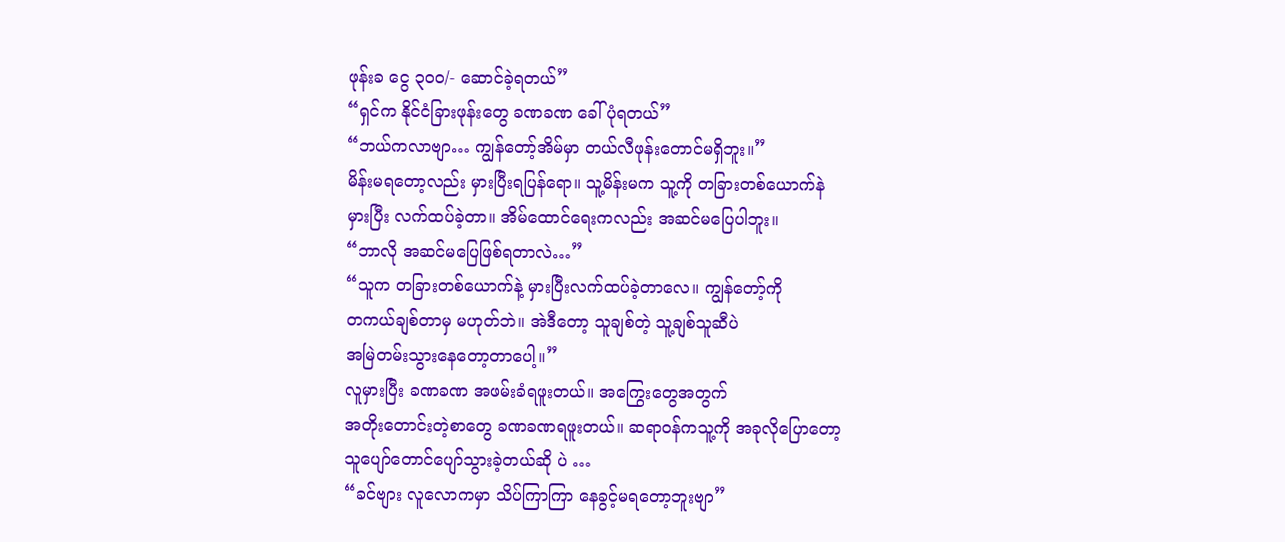ဖုန်းခ ငွေ ၃၀၀/- ဆောင်ခဲ့ရတယ်”
“ရှင်က နိုင်ငံခြားဖုန်းတွေ ခဏခဏ ခေါ်ပုံရတယ်”
“ဘယ်ကလာဗျာ… ကျွန်တော့်အိမ်မှာ တယ်လီဖုန်းတောင်မရှိဘူး။”
မိန်းမရတော့လည်း မှားပြီးရပြန်ရော။ သူ့မိန်းမက သူ့ကို တခြားတစ်ယောက်နဲ
မှားပြီး လက်ထပ်ခဲ့တာ။ အိမ်ထောင်ရေးကလည်း အဆင်မပြေပါဘူး။
“ဘာလို အဆင်မပြေဖြစ်ရတာလဲ…”
“သူက တခြားတစ်ယောက်နဲ့ မှားပြီးလက်ထပ်ခဲ့တာလေ။ ကျွန်တော့်ကို
တကယ်ချစ်တာမှ မဟုတ်ဘဲ။ အဲဒီတော့ သူချစ်တဲ့ သူ့ချစ်သူဆီပဲ
အမြဲတမ်းသွားနေတော့တာပေါ့။”
လူမှားပြီး ခဏခဏ အဖမ်းခံရဖူးတယ်။ အကြွေးတွေအတွက်
အတိုးတောင်းတဲ့စာတွေ ခဏခဏရဖူးတယ်။ ဆရာဝန်ကသူ့ကို အခုလိုပြောတော့
သူပျော်တောင်ပျော်သွားခဲ့တယ်ဆို ပဲ …
“ခင်ဗျား လူလောကမှာ သိပ်ကြာကြာ နေခွင့်မရတော့ဘူးဗျာ”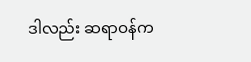ဒါလည်း ဆရာဝန်က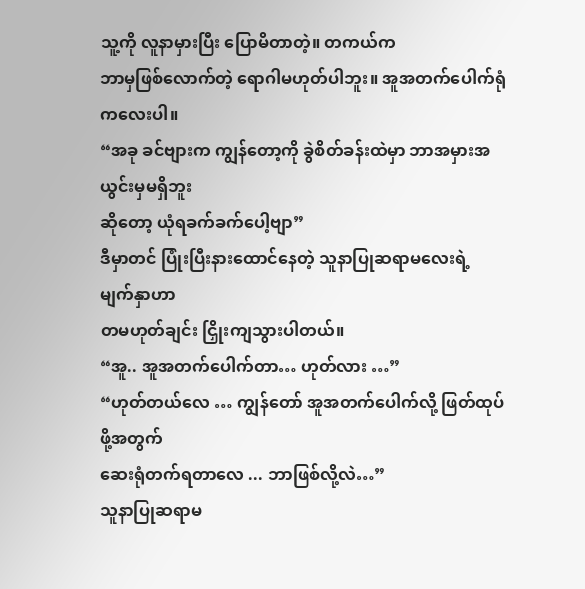သူ့ကို လူနာမှားပြီး ပြောမိတာတဲ့။ တကယ်က
ဘာမှဖြစ်လောက်တဲ့ ရောဂါမဟုတ်ပါဘူး။ အူအတက်ပေါက်ရုံကလေးပါ။
“အခု ခင်ဗျားက ကျွန်တော့ကို ခွဲစိတ်ခန်းထဲမှာ ဘာအမှားအယွင်းမှမရှိဘူး
ဆိုတော့ ယုံရခက်ခက်ပေါ့ဗျာ”
ဒီမှာတင် ပြုံးပြီးနားထောင်နေတဲ့ သူနာပြုဆရာမလေးရဲ့ မျက်နှာဟာ
တမဟုတ်ချင်း ငြှိုးကျသွားပါတယ်။
“အူ.. အူအတက်ပေါက်တာ… ဟုတ်လား …”
“ဟုတ်တယ်လေ … ကျွန်တော် အူအတက်ပေါက်လို့ ဖြတ်ထုပ်ဖို့အတွက်
ဆေးရုံတက်ရတာလေ ... ဘာဖြစ်လို့လဲ…”
သူနာပြုဆရာမ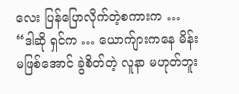လေး ပြန်ပြောလိုက်တဲ့စကားက …
“ဒါဆို ရှင်က … ယောက်ျားကနေ မိန်းမဖြစ်အောင် ခွဲစိတ်တဲ့ လူနာ မဟုတ်ဘူး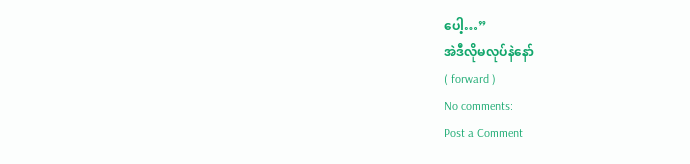ပေါ့…”
အဲဒီလိုမလုပ်နဲနော်
( forward )
No comments:
Post a Comment